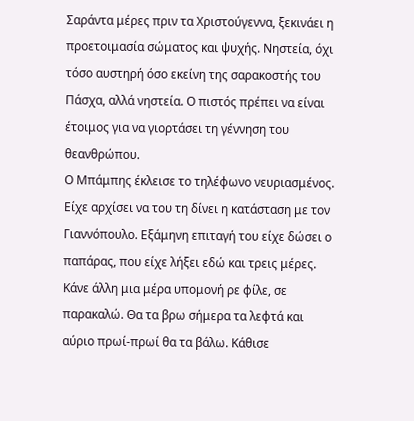Σαράντα μέρες πριν τα Χριστούγεννα, ξεκινάει η προετοιμασία σώματος και ψυχής. Νηστεία, όχι τόσο αυστηρή όσο εκείνη της σαρακοστής του Πάσχα, αλλά νηστεία. Ο πιστός πρέπει να είναι έτοιμος για να γιορτάσει τη γέννηση του θεανθρώπου.
Ο Μπάμπης έκλεισε το τηλέφωνο νευριασμένος. Είχε αρχίσει να του τη δίνει η κατάσταση με τον Γιαννόπουλο. Εξάμηνη επιταγή του είχε δώσει ο παπάρας, που είχε λήξει εδώ και τρεις μέρες. Κάνε άλλη μια μέρα υπομονή ρε φίλε, σε παρακαλώ. Θα τα βρω σήμερα τα λεφτά και αύριο πρωί-πρωί θα τα βάλω. Κάθισε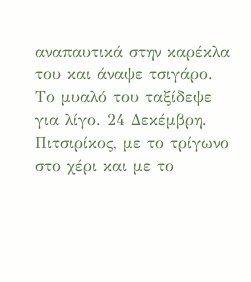αναπαυτικά στην καρέκλα του και άναψε τσιγάρο. Το μυαλό του ταξίδεψε για λίγο. 24 Δεκέμβρη. Πιτσιρίκος, με το τρίγωνο στο χέρι και με το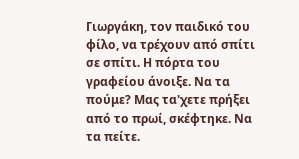Γιωργάκη, τον παιδικό του φίλο, να τρέχουν από σπίτι σε σπίτι. Η πόρτα του γραφείου άνοιξε. Να τα πούμε? Μας τα'χετε πρήξει από το πρωί, σκέφτηκε. Να τα πείτε.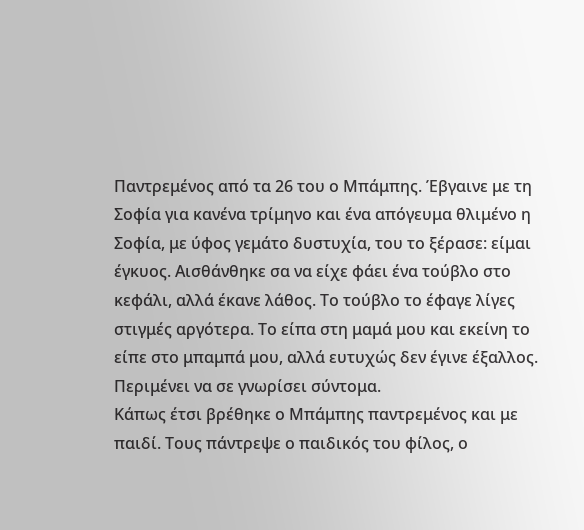Παντρεμένος από τα 26 του ο Μπάμπης. Έβγαινε με τη Σοφία για κανένα τρίμηνο και ένα απόγευμα θλιμένο η Σοφία, με ύφος γεμάτο δυστυχία, του το ξέρασε: είμαι έγκυος. Αισθάνθηκε σα να είχε φάει ένα τούβλο στο κεφάλι, αλλά έκανε λάθος. Το τούβλο το έφαγε λίγες στιγμές αργότερα. Το είπα στη μαμά μου και εκείνη το είπε στο μπαμπά μου, αλλά ευτυχώς δεν έγινε έξαλλος. Περιμένει να σε γνωρίσει σύντομα.
Κάπως έτσι βρέθηκε ο Μπάμπης παντρεμένος και με παιδί. Τους πάντρεψε ο παιδικός του φίλος, ο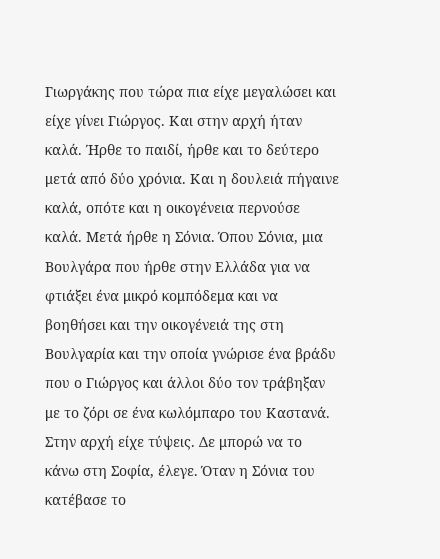Γιωργάκης που τώρα πια είχε μεγαλώσει και είχε γίνει Γιώργος. Και στην αρχή ήταν καλά. Ήρθε το παιδί, ήρθε και το δεύτερο μετά από δύο χρόνια. Και η δουλειά πήγαινε καλά, οπότε και η οικογένεια περνούσε καλά. Μετά ήρθε η Σόνια. Όπου Σόνια, μια Βουλγάρα που ήρθε στην Ελλάδα για να φτιάξει ένα μικρό κομπόδεμα και να βοηθήσει και την οικογένειά της στη Βουλγαρία και την οποία γνώρισε ένα βράδυ που ο Γιώργος και άλλοι δύο τον τράβηξαν με το ζόρι σε ένα κωλόμπαρο του Καστανά. Στην αρχή είχε τύψεις. Δε μπορώ να το κάνω στη Σοφία, έλεγε. Όταν η Σόνια του κατέβασε το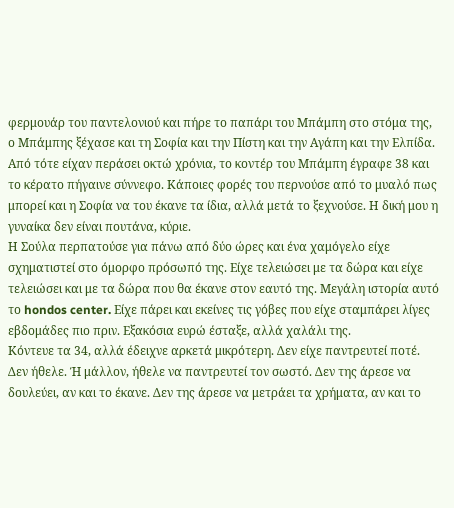φερμουάρ του παντελονιού και πήρε το παπάρι του Μπάμπη στο στόμα της, ο Μπάμπης ξέχασε και τη Σοφία και την Πίστη και την Αγάπη και την Ελπίδα.
Από τότε είχαν περάσει οκτώ χρόνια, το κοντέρ του Μπάμπη έγραφε 38 και το κέρατο πήγαινε σύννεφο. Κάποιες φορές του περνούσε από το μυαλό πως μπορεί και η Σοφία να του έκανε τα ίδια, αλλά μετά το ξεχνούσε. Η δική μου η γυναίκα δεν είναι πουτάνα, κύριε.
Η Σούλα περπατούσε για πάνω από δύο ώρες και ένα χαμόγελο είχε σχηματιστεί στο όμορφο πρόσωπό της. Είχε τελειώσει με τα δώρα και είχε τελειώσει και με τα δώρα που θα έκανε στον εαυτό της. Μεγάλη ιστορία αυτό το hondos center. Είχε πάρει και εκείνες τις γόβες που είχε σταμπάρει λίγες εβδομάδες πιο πριν. Εξακόσια ευρώ έσταξε, αλλά χαλάλι της.
Κόντευε τα 34, αλλά έδειχνε αρκετά μικρότερη. Δεν είχε παντρευτεί ποτέ. Δεν ήθελε. Ή μάλλον, ήθελε να παντρευτεί τον σωστό. Δεν της άρεσε να δουλεύει, αν και το έκανε. Δεν της άρεσε να μετράει τα χρήματα, αν και το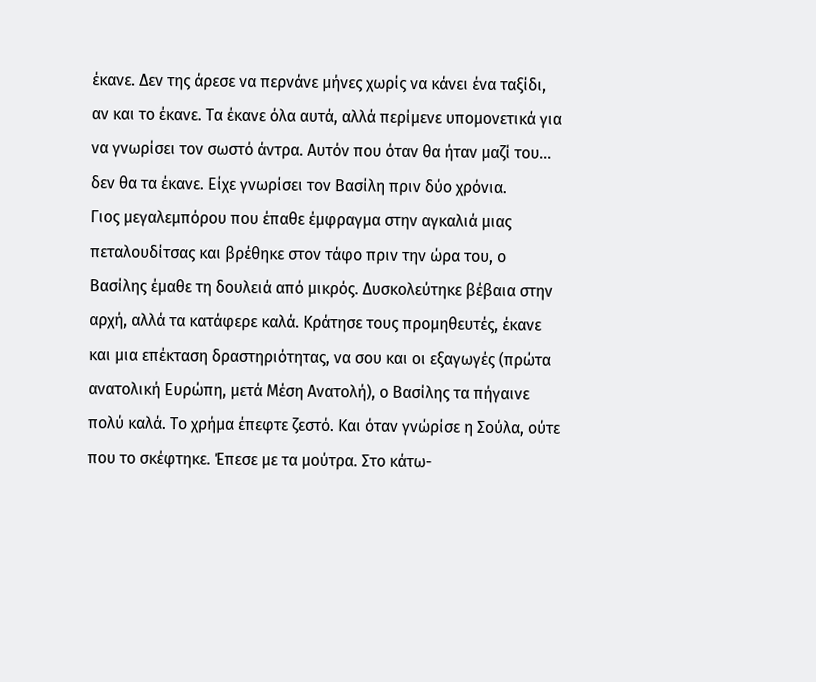έκανε. Δεν της άρεσε να περνάνε μήνες χωρίς να κάνει ένα ταξίδι, αν και το έκανε. Τα έκανε όλα αυτά, αλλά περίμενε υπομονετικά για να γνωρίσει τον σωστό άντρα. Αυτόν που όταν θα ήταν μαζί του... δεν θα τα έκανε. Είχε γνωρίσει τον Βασίλη πριν δύο χρόνια.
Γιος μεγαλεμπόρου που έπαθε έμφραγμα στην αγκαλιά μιας πεταλουδίτσας και βρέθηκε στον τάφο πριν την ώρα του, ο Βασίλης έμαθε τη δουλειά από μικρός. Δυσκολεύτηκε βέβαια στην αρχή, αλλά τα κατάφερε καλά. Κράτησε τους προμηθευτές, έκανε και μια επέκταση δραστηριότητας, να σου και οι εξαγωγές (πρώτα ανατολική Ευρώπη, μετά Μέση Ανατολή), ο Βασίλης τα πήγαινε πολύ καλά. Το χρήμα έπεφτε ζεστό. Και όταν γνώρίσε η Σούλα, ούτε που το σκέφτηκε. Έπεσε με τα μούτρα. Στο κάτω-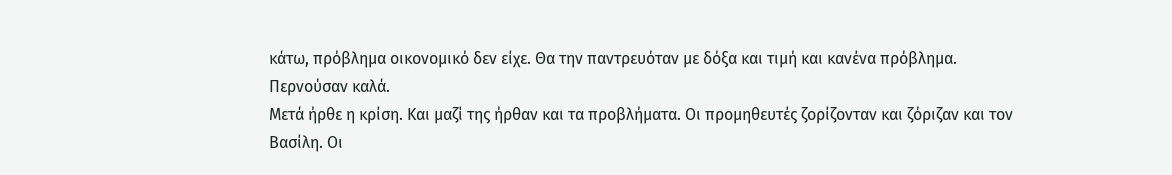κάτω, πρόβλημα οικονομικό δεν είχε. Θα την παντρευόταν με δόξα και τιμή και κανένα πρόβλημα. Περνούσαν καλά.
Μετά ήρθε η κρίση. Και μαζί της ήρθαν και τα προβλήματα. Οι προμηθευτές ζορίζονταν και ζόριζαν και τον Βασίλη. Οι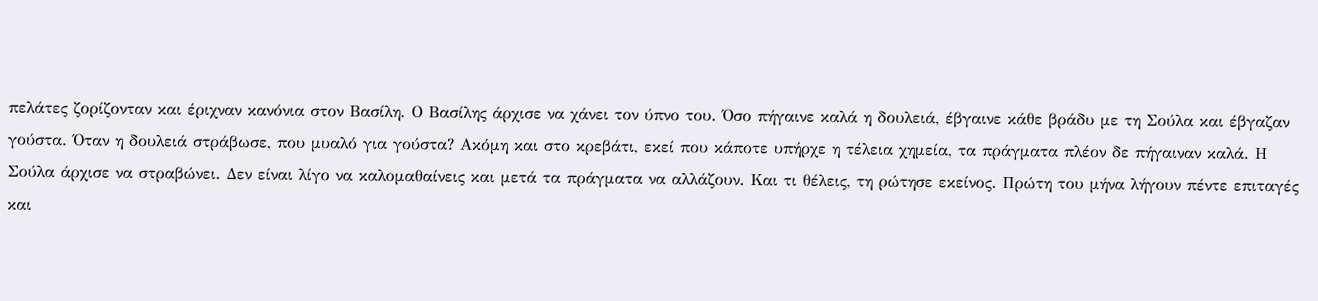πελάτες ζορίζονταν και έριχναν κανόνια στον Βασίλη. Ο Βασίλης άρχισε να χάνει τον ύπνο του. Όσο πήγαινε καλά η δουλειά, έβγαινε κάθε βράδυ με τη Σούλα και έβγαζαν γούστα. Όταν η δουλειά στράβωσε, που μυαλό για γούστα? Ακόμη και στο κρεβάτι, εκεί που κάποτε υπήρχε η τέλεια χημεία, τα πράγματα πλέον δε πήγαιναν καλά. Η Σούλα άρχισε να στραβώνει. Δεν είναι λίγο να καλομαθαίνεις και μετά τα πράγματα να αλλάζουν. Και τι θέλεις, τη ρώτησε εκείνος. Πρώτη του μήνα λήγουν πέντε επιταγές και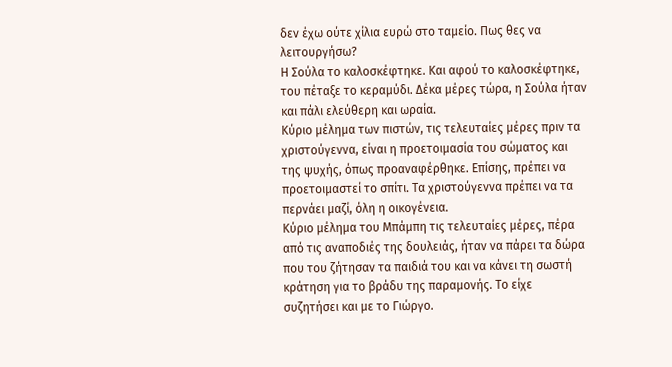δεν έχω ούτε χίλια ευρώ στο ταμείο. Πως θες να λειτουργήσω?
Η Σούλα το καλοσκέφτηκε. Και αφού το καλοσκέφτηκε, του πέταξε το κεραμύδι. Δέκα μέρες τώρα, η Σούλα ήταν και πάλι ελεύθερη και ωραία.
Κύριο μέλημα των πιστών, τις τελευταίες μέρες πριν τα χριστούγεννα, είναι η προετοιμασία του σώματος και της ψυχής, όπως προαναφέρθηκε. Επίσης, πρέπει να προετοιμαστεί το σπίτι. Τα χριστούγεννα πρέπει να τα περνάει μαζί, όλη η οικογένεια.
Κύριο μέλημα του Μπάμπη τις τελευταίες μέρες, πέρα από τις αναποδιές της δουλειάς, ήταν να πάρει τα δώρα που του ζήτησαν τα παιδιά του και να κάνει τη σωστή κράτηση για το βράδυ της παραμονής. Το είχε συζητήσει και με το Γιώργο.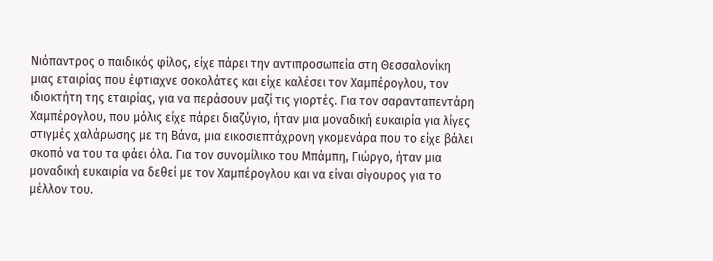Νιόπαντρος ο παιδικός φίλος, είχε πάρει την αντιπροσωπεία στη Θεσσαλονίκη μιας εταιρίας που έφτιαχνε σοκολάτες και είχε καλέσει τον Χαμπέρογλου, τον ιδιοκτήτη της εταιρίας, για να περάσουν μαζί τις γιορτές. Για τον σαρανταπεντάρη Χαμπέρογλου, που μόλις είχε πάρει διαζύγιο, ήταν μια μοναδική ευκαιρία για λίγες στιγμές χαλάρωσης με τη Βάνα, μια εικοσιεπτάχρονη γκομενάρα που το είχε βάλει σκοπό να του τα φάει όλα. Για τον συνομίλικο του Μπάμπη, Γιώργο, ήταν μια μοναδική ευκαιρία να δεθεί με τον Χαμπέρογλου και να είναι σίγουρος για το μέλλον του.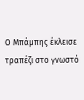Ο Μπάμπης έκλεισε τραπέζι στο γνωστό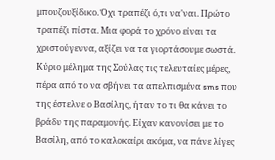μπουζουξίδικο. Όχι τραπέζι ό,τι να'ναι. Πρώτο τραπέζι πίστα. Μια φορά το χρόνο είναι τα χριστούγεννα, αξίζει να τα γιορτάσουμε σωστά.
Κύριο μέλημα της Σούλας τις τελευταίες μέρες, πέρα από το να σβήνει τα απελπισμένα sms που της έστελνε ο Βασίλης, ήταν το τι θα κάνει το βράδυ της παραμονής. Είχαν κανονίσει με το Βασίλη, από το καλοκαίρι ακόμα, να πάνε λίγες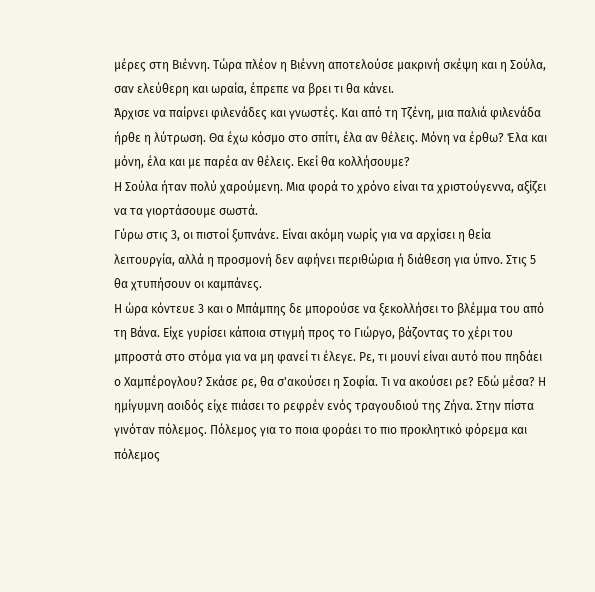μέρες στη Βιέννη. Τώρα πλέον η Βιέννη αποτελούσε μακρινή σκέψη και η Σούλα, σαν ελεύθερη και ωραία, έπρεπε να βρει τι θα κάνει.
Άρχισε να παίρνει φιλενάδες και γνωστές. Και από τη Τζένη, μια παλιά φιλενάδα ήρθε η λύτρωση. Θα έχω κόσμο στο σπίτι, έλα αν θέλεις. Μόνη να έρθω? Έλα και μόνη, έλα και με παρέα αν θέλεις. Εκεί θα κολλήσουμε?
Η Σούλα ήταν πολύ χαρούμενη. Μια φορά το χρόνο είναι τα χριστούγεννα, αξίζει να τα γιορτάσουμε σωστά.
Γύρω στις 3, οι πιστοί ξυπνάνε. Είναι ακόμη νωρίς για να αρχίσει η θεία λειτουργία, αλλά η προσμονή δεν αφήνει περιθώρια ή διάθεση για ύπνο. Στις 5 θα χτυπήσουν οι καμπάνες.
Η ώρα κόντευε 3 και ο Μπάμπης δε μπορούσε να ξεκολλήσει το βλέμμα του από τη Βάνα. Είχε γυρίσει κάποια στιγμή προς το Γιώργο, βάζοντας το χέρι του μπροστά στο στόμα για να μη φανεί τι έλεγε. Ρε, τι μουνί είναι αυτό που πηδάει ο Χαμπέρογλου? Σκάσε ρε, θα σ'ακούσει η Σοφία. Τι να ακούσει ρε? Εδώ μέσα? Η ημίγυμνη αοιδός είχε πιάσει το ρεφρέν ενός τραγουδιού της Ζήνα. Στην πίστα γινόταν πόλεμος. Πόλεμος για το ποια φοράει το πιο προκλητικό φόρεμα και πόλεμος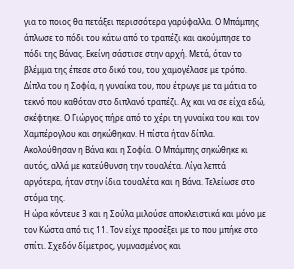για το ποιος θα πετάξει περισσότερα γαρύφαλλα. Ο Μπάμπης άπλωσε το πόδι του κάτω από το τραπέζι και ακούμπησε το πόδι της Βάνας. Εκείνη σάστισε στην αρχή. Μετά, όταν το βλέμμα της έπεσε στο δικό του, του χαμογέλασε με τρόπο. Δίπλα του η Σοφία, η γυναίκα του, που έτρωγε με τα μάτια το τεκνό που καθόταν στο διπλανό τραπέζι. Αχ και να σε είχα εδώ, σκέφτηκε. Ο Γιώργος πήρε από το χέρι τη γυναίκα του και τον Χαμπέρογλου και σηκώθηκαν. Η πίστα ήταν δίπλα. Ακολούθησαν η Βάνα και η Σοφία. Ο Μπάμπης σηκώθηκε κι αυτός, αλλά με κατεύθυνση την τουαλέτα. Λίγα λεπτά αργότερα, ήταν στην ίδια τουαλέτα και η Βάνα. Τελείωσε στο στόμα της.
Η ώρα κόντευε 3 και η Σούλα μιλούσε αποκλειστικά και μόνο με τον Κώστα από τις 11. Τον είχε προσέξει με το που μπήκε στο σπίτι. Σχεδόν δίμετρος, γυμνασμένος και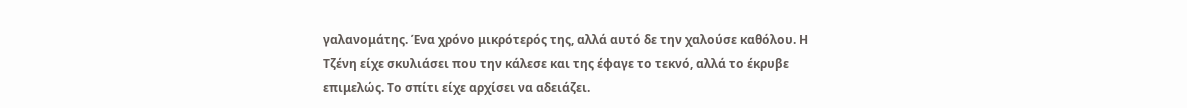γαλανομάτης. Ένα χρόνο μικρότερός της, αλλά αυτό δε την χαλούσε καθόλου. Η Τζένη είχε σκυλιάσει που την κάλεσε και της έφαγε το τεκνό, αλλά το έκρυβε επιμελώς. Το σπίτι είχε αρχίσει να αδειάζει.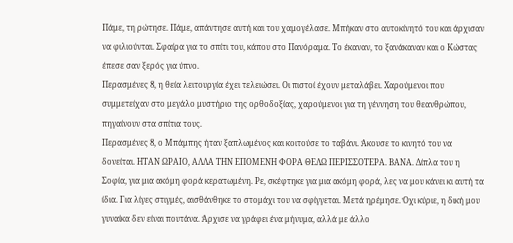Πάμε, τη ρώτησε. Πάμε, απάντησε αυτή και του χαμογέλασε. Μπήκαν στο αυτοκίνητό του και άρχισαν να φιλιούνται. Σφαίρα για το σπίτι του, κάπου στο Πανόραμα. Το έκαναν, το ξανάκαναν και ο Κώστας έπεσε σαν ξερός για ύπνο.
Περασμένες 8, η θεία λειτουργία έχει τελειώσει. Οι πιστοί έχουν μεταλάβει. Χαρούμενοι που συμμετείχαν στο μεγάλο μυστήριο της ορθοδοξίας, χαρούμενοι για τη γέννηση του θεανθρώπου, πηγαίνουν στα σπίτια τους.
Περασμένες 8, ο Μπάμπης ήταν ξαπλωμένος και κοιτούσε το ταβάνι. Άκουσε το κινητό του να δονείται. ΗΤΑΝ ΩΡΑΙΟ, ΑΛΛΑ ΤΗΝ ΕΠΟΜΕΝΗ ΦΟΡΑ ΘΕΛΩ ΠΕΡΙΣΣΟΤΕΡΑ. ΒΑΝΑ. Δίπλα του η Σοφία, για μια ακόμη φορά κερατωμένη. Ρε, σκέφτηκε για μια ακόμη φορά, λες να μου κάνει κι αυτή τα ίδια. Για λίγες στιγμές, αισθάνθηκε το στομάχι του να σφίγγεται. Μετά ηρέμησε. Όχι κύριε, η δική μου γυναίκα δεν είναι πουτάνα. Άρχισε να γράφει ένα μήνυμα, αλλά με άλλο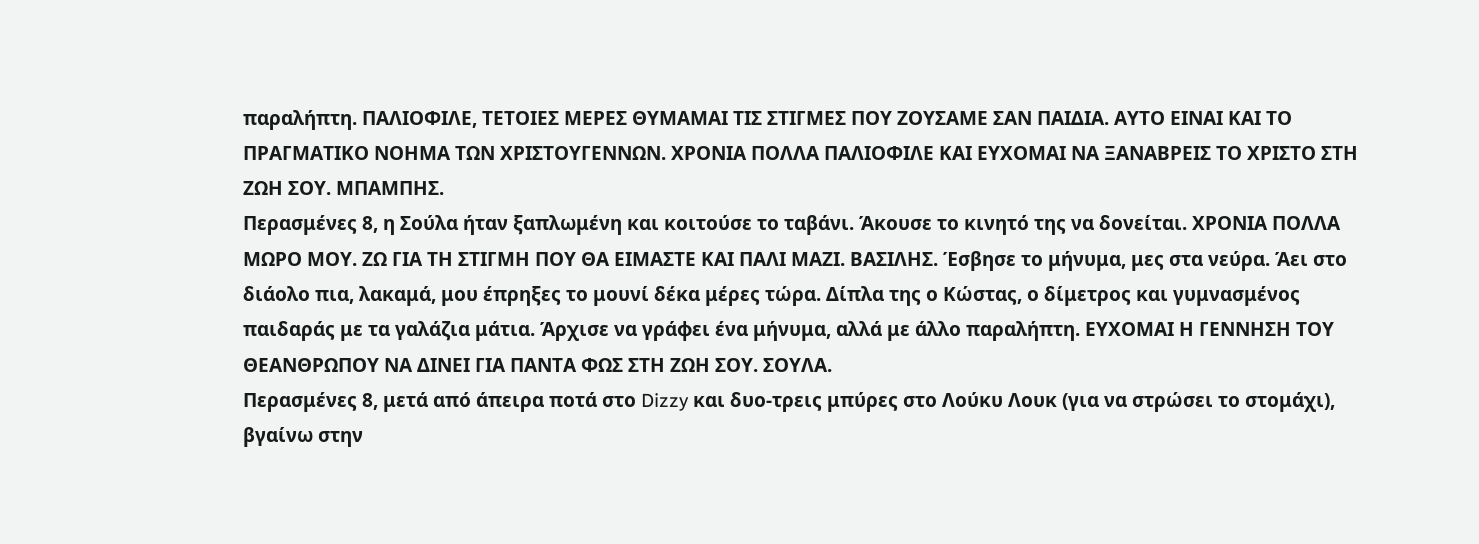παραλήπτη. ΠΑΛΙΟΦΙΛΕ, ΤΕΤΟΙΕΣ ΜΕΡΕΣ ΘΥΜΑΜΑΙ ΤΙΣ ΣΤΙΓΜΕΣ ΠΟΥ ΖΟΥΣΑΜΕ ΣΑΝ ΠΑΙΔΙΑ. ΑΥΤΟ ΕΙΝΑΙ ΚΑΙ ΤΟ ΠΡΑΓΜΑΤΙΚΟ ΝΟΗΜΑ ΤΩΝ ΧΡΙΣΤΟΥΓΕΝΝΩΝ. ΧΡΟΝΙΑ ΠΟΛΛΑ ΠΑΛΙΟΦΙΛΕ ΚΑΙ ΕΥΧΟΜΑΙ ΝΑ ΞΑΝΑΒΡΕΙΣ ΤΟ ΧΡΙΣΤΟ ΣΤΗ ΖΩΗ ΣΟΥ. ΜΠΑΜΠΗΣ.
Περασμένες 8, η Σούλα ήταν ξαπλωμένη και κοιτούσε το ταβάνι. Άκουσε το κινητό της να δονείται. ΧΡΟΝΙΑ ΠΟΛΛΑ ΜΩΡΟ ΜΟΥ. ΖΩ ΓΙΑ ΤΗ ΣΤΙΓΜΗ ΠΟΥ ΘΑ ΕΙΜΑΣΤΕ ΚΑΙ ΠΑΛΙ ΜΑΖΙ. ΒΑΣΙΛΗΣ. Έσβησε το μήνυμα, μες στα νεύρα. Άει στο διάολο πια, λακαμά, μου έπρηξες το μουνί δέκα μέρες τώρα. Δίπλα της ο Κώστας, ο δίμετρος και γυμνασμένος παιδαράς με τα γαλάζια μάτια. Άρχισε να γράφει ένα μήνυμα, αλλά με άλλο παραλήπτη. ΕΥΧΟΜΑΙ Η ΓΕΝΝΗΣΗ ΤΟΥ ΘΕΑΝΘΡΩΠΟΥ ΝΑ ΔΙΝΕΙ ΓΙΑ ΠΑΝΤΑ ΦΩΣ ΣΤΗ ΖΩΗ ΣΟΥ. ΣΟΥΛΑ.
Περασμένες 8, μετά από άπειρα ποτά στο Dizzy και δυο-τρεις μπύρες στο Λούκυ Λουκ (για να στρώσει το στομάχι), βγαίνω στην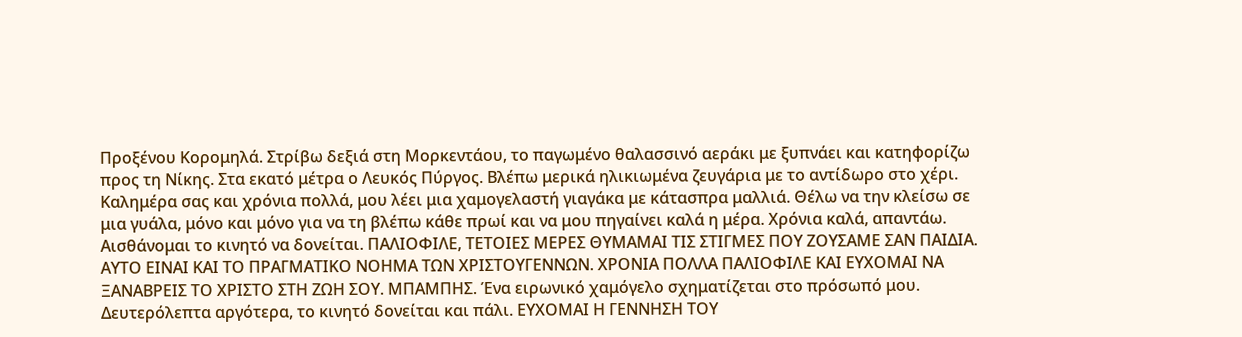Προξένου Κορομηλά. Στρίβω δεξιά στη Μορκεντάου, το παγωμένο θαλασσινό αεράκι με ξυπνάει και κατηφορίζω προς τη Νίκης. Στα εκατό μέτρα ο Λευκός Πύργος. Βλέπω μερικά ηλικιωμένα ζευγάρια με το αντίδωρο στο χέρι. Καλημέρα σας και χρόνια πολλά, μου λέει μια χαμογελαστή γιαγάκα με κάτασπρα μαλλιά. Θέλω να την κλείσω σε μια γυάλα, μόνο και μόνο για να τη βλέπω κάθε πρωί και να μου πηγαίνει καλά η μέρα. Χρόνια καλά, απαντάω. Αισθάνομαι το κινητό να δονείται. ΠΑΛΙΟΦΙΛΕ, ΤΕΤΟΙΕΣ ΜΕΡΕΣ ΘΥΜΑΜΑΙ ΤΙΣ ΣΤΙΓΜΕΣ ΠΟΥ ΖΟΥΣΑΜΕ ΣΑΝ ΠΑΙΔΙΑ. ΑΥΤΟ ΕΙΝΑΙ ΚΑΙ ΤΟ ΠΡΑΓΜΑΤΙΚΟ ΝΟΗΜΑ ΤΩΝ ΧΡΙΣΤΟΥΓΕΝΝΩN. ΧΡΟΝΙΑ ΠΟΛΛΑ ΠΑΛΙΟΦΙΛΕ ΚΑΙ ΕΥΧΟΜΑΙ ΝΑ ΞΑΝΑΒΡΕΙΣ ΤΟ ΧΡΙΣΤΟ ΣΤΗ ΖΩΗ ΣΟΥ. ΜΠΑΜΠΗΣ. Ένα ειρωνικό χαμόγελο σχηματίζεται στο πρόσωπό μου. Δευτερόλεπτα αργότερα, το κινητό δονείται και πάλι. ΕΥΧΟΜΑΙ Η ΓΕΝΝΗΣΗ ΤΟΥ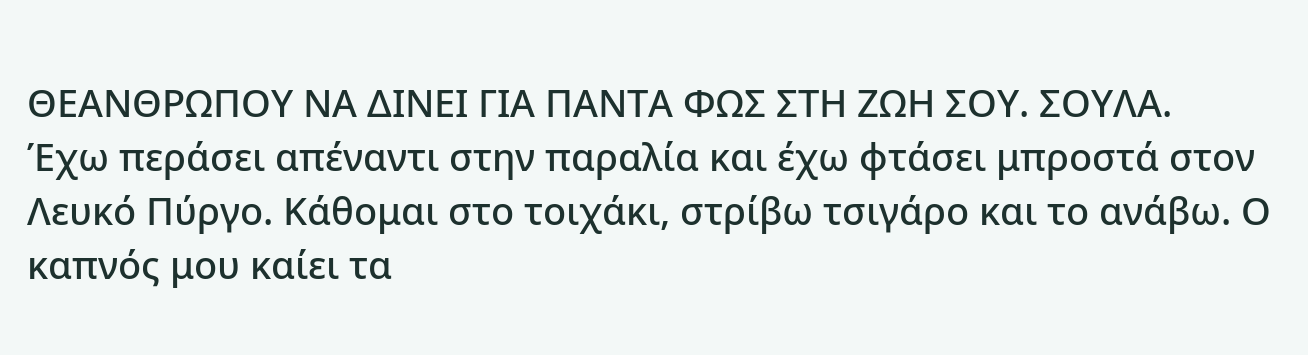ΘΕΑΝΘΡΩΠΟΥ ΝΑ ΔΙΝΕΙ ΓΙΑ ΠΑΝΤΑ ΦΩΣ ΣΤΗ ΖΩΗ ΣΟΥ. ΣΟΥΛΑ.
Έχω περάσει απέναντι στην παραλία και έχω φτάσει μπροστά στον Λευκό Πύργο. Κάθομαι στο τοιχάκι, στρίβω τσιγάρο και το ανάβω. Ο καπνός μου καίει τα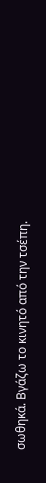σωθηκά. Βγάζω το κινητό από την τσέπη.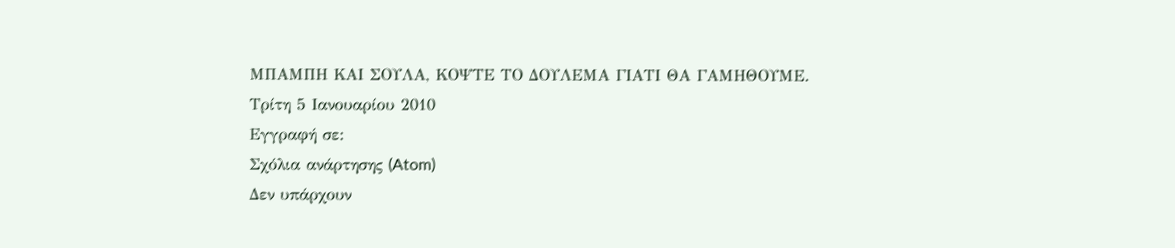ΜΠΑΜΠΗ ΚΑΙ ΣΟΥΛΑ, ΚΟΨΤΕ ΤΟ ΔΟΥΛΕΜΑ ΓΙΑΤΙ ΘΑ ΓΑΜΗΘΟΥΜΕ.
Τρίτη 5 Ιανουαρίου 2010
Εγγραφή σε:
Σχόλια ανάρτησης (Atom)
Δεν υπάρχουν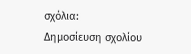σχόλια:
Δημοσίευση σχολίου